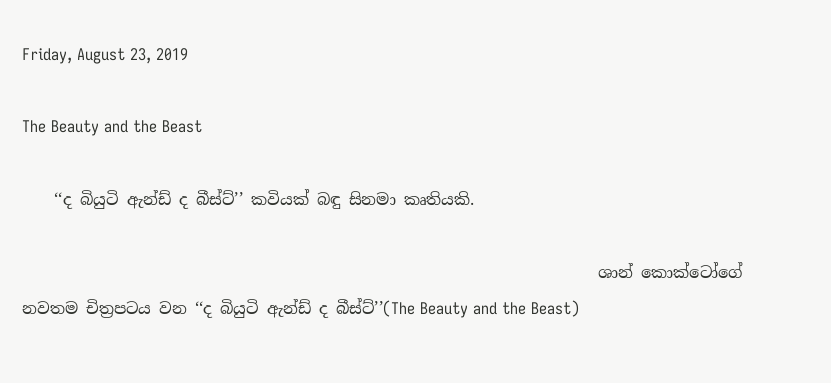Friday, August 23, 2019

The Beauty and the Beast

    ‘‘ද බියුටි ඇන්ඩ් ද බීස්ට්’’ කවියක් බඳු සිනමා කෘතියකි.

                                                                        ශාන් කොක්ටෝගේ නවතම චිත්‍රපටය වන ‘‘ද බියුටි ඇන්ඩ් ද බීස්ට්’’(The Beauty and the Beast)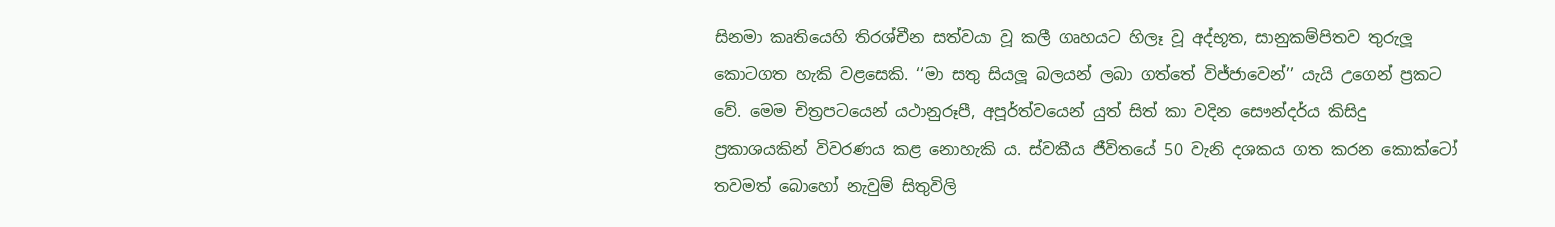සිනමා කෘතියෙහි තිරශ්චීන සත්වයා වූ කලී ගෘහයට හිලෑ වූ අද්භූත, සානුකම්පිතව තුරුලූ කොටගත හැකි වළසෙකි. ‘‘මා සතු සියලූ බලයන් ලබා ගත්තේ විජ්ජාවෙන්’’ යැයි උගෙන් ප්‍රකට වේ. මෙම චිත්‍රපටයෙන් යථානුරූපී, අපූර්ත්වයෙන් යුත් සිත් කා වදින සෞන්දර්ය කිසිදු ප්‍රකාශයකින් විවරණය කළ නොහැකි ය. ස්වකීය ජීවිතයේ 50 වැනි දශකය ගත කරන කොක්ටෝ තවමත් බොහෝ නැවුම් සිතුවිලි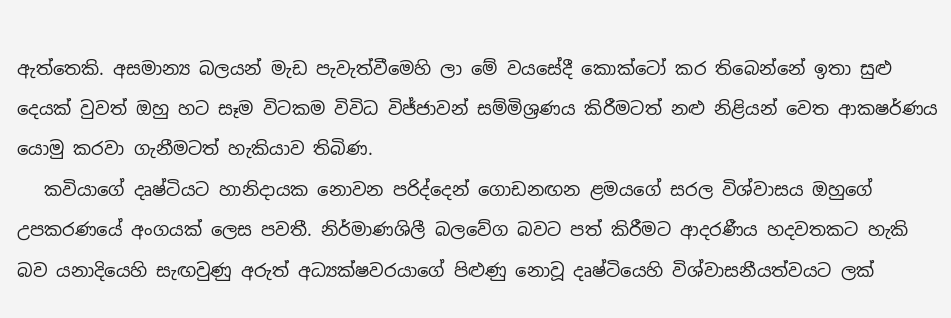ඇත්තෙකි. අසමාන්‍ය බලයන් මැඩ පැවැත්වීමෙහි ලා මේ වයසේදී කොක්ටෝ කර තිබෙන්නේ ඉතා සුළු දෙයක් වුවත් ඔහු හට සෑම විටකම විවිධ විජ්ජාවන් සම්මිශ්‍රණය කිරීමටත් නළු නිළියන් වෙත ආකෂර්ණය යොමු කරවා ගැනීමටත් හැකියාව තිබිණ.
   කවියාගේ දෘෂ්ටියට හානිදායක නොවන පරිද්දෙන් ගොඩනඟන ළමයගේ සරල විශ්වාසය ඔහුගේ උපකරණයේ අංගයක් ලෙස පවතී. නිර්මාණශිලී බලවේග බවට පත් කිරීමට ආදරණීය හදවතකට හැකි බව යනාදියෙහි සැඟවුණු අරුත් අධ්‍යක්ෂවරයාගේ පිළුණු නොවූ දෘෂ්ටියෙහි විශ්වාසනීයත්වයට ලක්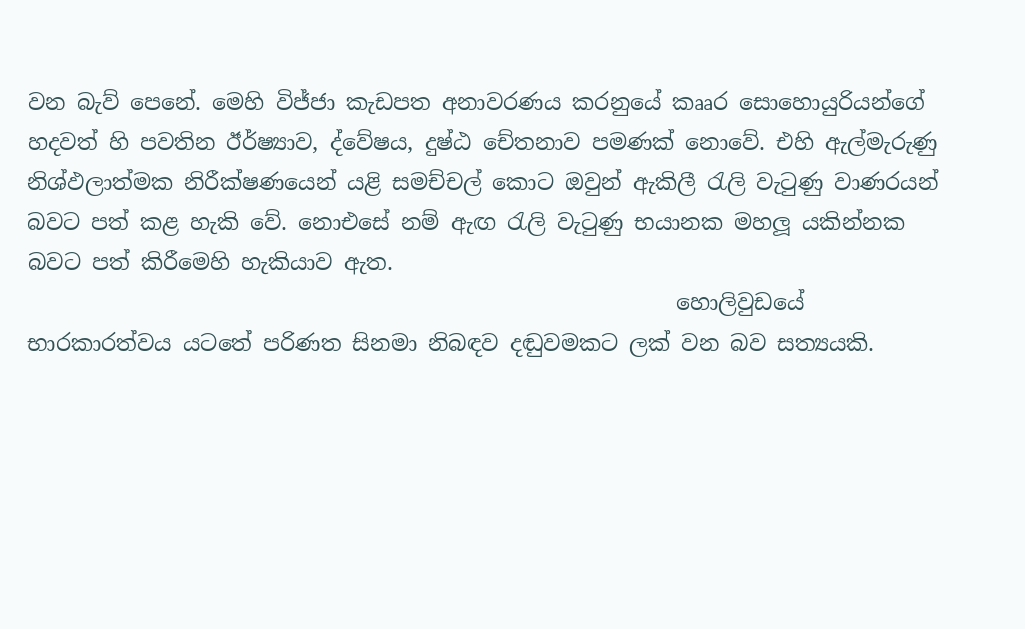වන බැව් පෙනේ. මෙහි විජ්ජා කැඩපත අනාවරණය කරනුයේ කෲර සොහොයුරියන්ගේ හදවත් හි පවතින ඊර්ෂ්‍යාව, ද්වේෂය, දුෂ්ඨ චේතනාව පමණක් නොවේ. එහි ඇල්මැරුණු නිශ්ඵලාත්මක නිරීක්ෂණයෙන් යළි සමච්චල් කොට ඔවුන් ඇකිලී රැලි වැටුණු වාණරයන් බවට පත් කළ හැකි වේ. නොඑසේ නම් ඇඟ රැලි වැටුණු භයානක මහලූ යකින්නක බවට පත් කිරීමෙහි හැකියාව ඇත.
                                                           හොලිවුඩයේ භාරකාරත්වය යටතේ පරිණත සිනමා නිබඳව දඬුවමකට ලක් වන බව සත්‍යයකි.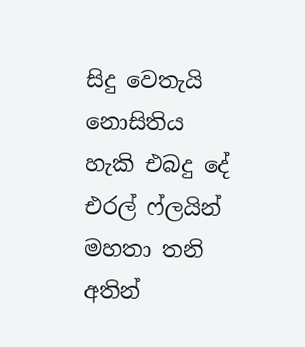සිදු වෙතැයි නොසිතිය හැකි එබදු දේ එරල් ෆ්ලයින් මහතා තනි අතින්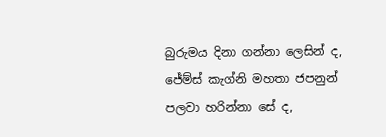බුරුමය දිනා ගන්නා ලෙසින් ද, ජේම්ස් කැග්නි මහතා ජපනුන් පලවා හරින්නා සේ ද,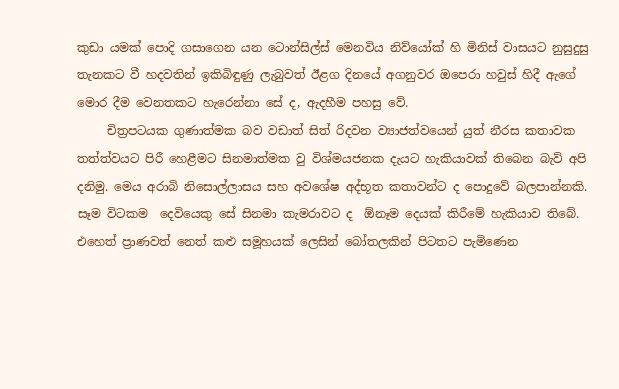කුඩා යමක් පොදි ගසාගෙන යන ටොන්සිල්ස් මෙනවිය නිව්යෝක් හි මිනිස් වාසයට නුසුදුසු තැනකට වී හදවතින් ඉකිබිඳුණු ලැබුවත් ඊළග දිනයේ අගනුවර ඔපෙරා හවුස් හිදී ඇගේ මොර දීම වෙනතකට හැරෙන්නා සේ ද, ඇදහීම පහසු වේ.
     චිත්‍රපටයක ගුණාත්මක බව වඩාත් සිත් රිදවන ව්‍යාජත්වයෙන් යුත් නීරස කතාවක තත්ත්වයට පිරී හෙළීමට සිනමාත්මක වු විශ්මයජනක දැයට හැකියාවක් තිබෙන බැව් අපි දනිමු. මෙය අරාබි නිසොල්ලාසය සහ අවශේෂ අද්භූත කතාවන්ට ද පොදුවේ බලපාන්නකි. සෑම විටකම  දෙවියෙකු සේ සිනමා කැමරාවට ද  ඕනෑම දෙයක් කිරීමේ හැකියාව තිබේ. එහෙත් ප්‍රාණවත් නෙත් කළු සමූහයක් ලෙසින් බෝතලකින් පිටතට පැමිණෙන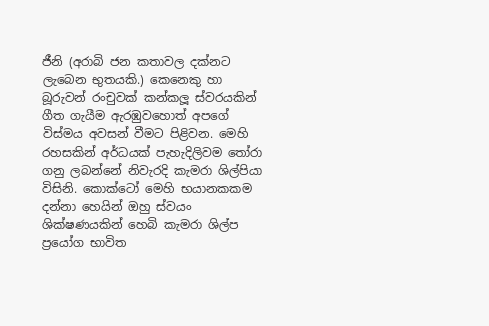ජීනි (අරාබි ජන කතාවල දක්නට ලැබෙන භුතයකි.) කෙනෙකු හා බූරුවන් රංචුවක් කන්කලූ ස්වරයකින් ගීත ගැයීම ඇරඹුවහොත් අපගේ විස්මය අවසන් වීමට පිළිවන. මෙහි රහසකින් අර්ධයක් පැහැදිලිවම තෝරා ගනු ලබන්නේ නිවැරදි කැමරා ශිල්පියා විසිනි. කොක්ටෝ මෙහි භයානකකම දන්නා හෙයින් ඔහු ස්වයං ශික්ෂණයකින් හෙබි කැමරා ශිල්ප ප්‍රයෝග භාවිත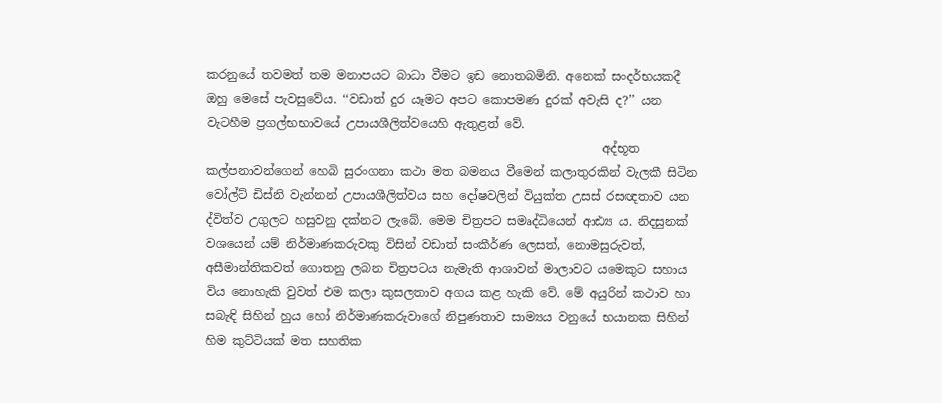කරනුයේ තවමත් තම මනාපයට බාධා වීමට ඉඩ නොතබමිනි. අනෙක් සංදර්භයකදී ඔහු මෙසේ පැවසුවේය. ‘‘වඩාත් දුර යෑමට අපට කොපමණ දුරක් අවැසි ද?’’ යන වැටහීම ප්‍රගල්භභාවයේ උපායශීලිත්වයෙහි ඇතුළත් වේ.
                                                                  අද්භූත කල්පනාවන්ගෙන් හෙබි සුරංගනා කථා මත බමනය වීමෙන් කලාතුරකින් වැලකී සිටින වෝල්ට් ඩිස්නි වැන්නන් උපායශීලිත්වය සහ දෝෂවලින් වියුක්ත උසස් රසඥතාව යන ද්විත්ව උගුලට හසුවනු දක්නට ලැබේ. මෙම චිත්‍රපට සමෘද්ධියෙන් ආඪ්‍ය ය. නිදසුනක් වශයෙන් යම් නිර්මාණකරුවකු විසින් වඩාත් සංකීර්ණ ලෙසත්, නොමසුරුවත්, අසීමාන්තිකවත් ගොතනු ලබන චිත්‍රපටය නැමැති ආශාවන් මාලාවට යමෙකුට සහාය විය නොහැකි වුවත් එම කලා කුසලතාව අගය කළ හැකි වේ. මේ අයුරින් කථාව හා සබැඳි සිහින් හුය හෝ නිර්මාණකරුවාගේ නිපුණතාව සාම්‍යය වනුයේ භයානක සිහින් හිම කුට්ටියක් මත සහතික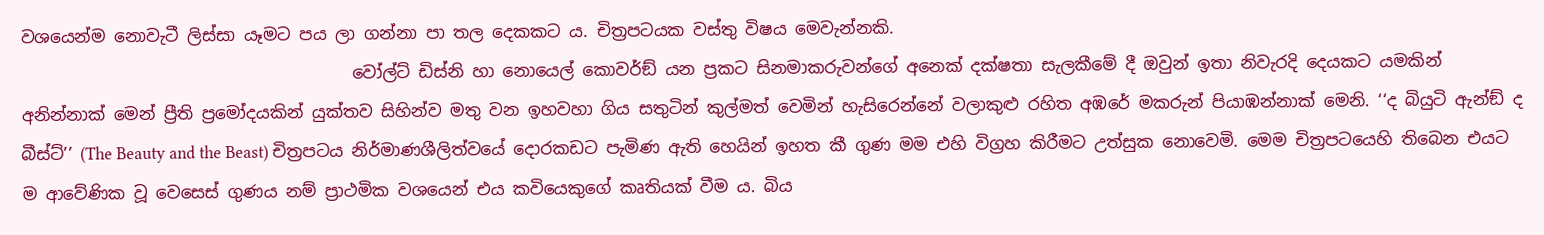වශයෙන්ම නොවැටී ලිස්සා යෑමට පය ලා ගන්නා පා තල දෙකකට ය. චිත්‍රපටයක වස්තු විෂය මෙවැන්නකි.
                                       වෝල්ට් ඩිස්නි හා නොයෙල් කොවර්ඞ් යන ප්‍රකට සිනමාකරුවන්ගේ අනෙක් දක්ෂතා සැලකීමේ දී ඔවුන් ඉතා නිවැරදි දෙයකට යමකින් අනින්නාක් මෙන් ප්‍රීති ප්‍රමෝදයකින් යුක්තව සිහින්ව මතු වන ඉහවහා ගිය සතුටින් කුල්මත් වෙමින් හැසිරෙන්නේ වලාකුළු රහිත අඹරේ මකරුන් පියාඹන්නාක් මෙනි. ‘‘ද බියුටි ඇන්ඞ් ද බීස්ට්’’ (The Beauty and the Beast) චිත්‍රපටය නිර්මාණශීලිත්වයේ දොරකඩට පැමිණ ඇති හෙයින් ඉහත කී ගුණ මම එහි විග්‍රහ කිරීමට උත්සුක නොවෙමි. මෙම චිත්‍රපටයෙහි තිබෙන එයට ම ආවේණික වූ වෙසෙස් ගුණය නම් ප්‍රාථමික වශයෙන් එය කවියෙකුගේ කෘතියක් වීම ය. බිය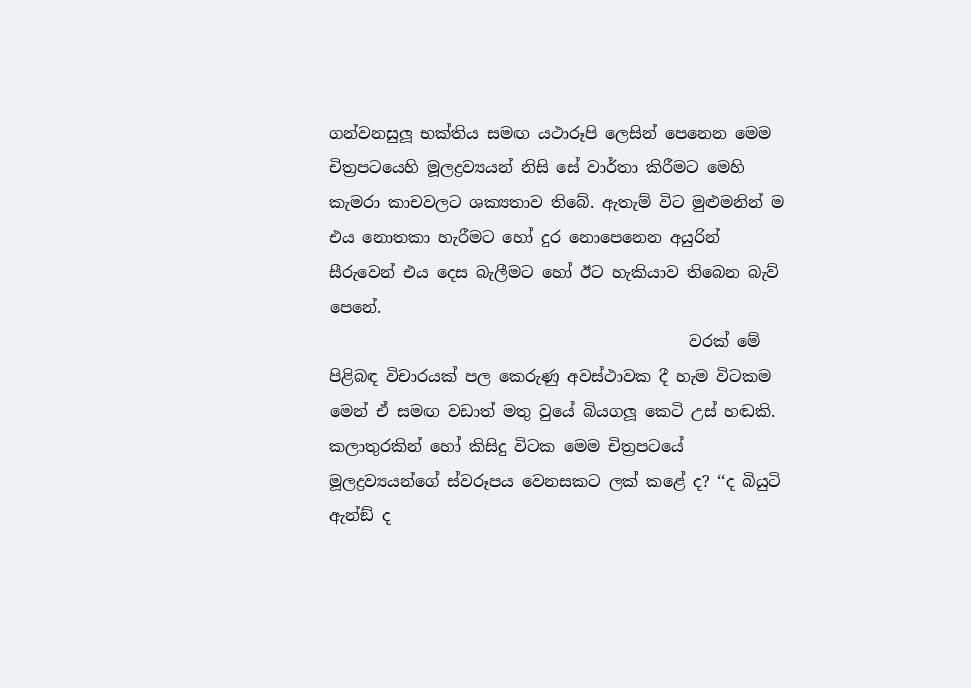ගන්වනසුලූ භක්තිය සමඟ යථාරූපි ලෙසින් පෙනෙන මෙම චිත්‍රපටයෙහි මූලද්‍රව්‍යයන් නිසි සේ වාර්තා කිරීමට මෙහි කැමරා කාචවලට ශක්‍යතාව තිබේ. ඇතැම් විට මුළුමනින් ම එය නොතකා හැරීමට හෝ දුර නොපෙනෙන අයුරින් සීරුවෙන් එය දෙස බැලීමට හෝ ඊට හැකියාව තිබෙන බැව් පෙනේ.
                                             වරක් මේ පිළිබඳ විචාරයක් පල කෙරුණු අවස්ථාවක දී හැම විටකම මෙන් ඒ සමඟ වඩාත් මතු වුයේ බියගලූ කෙටි උස් හඬකි. කලාතුරකින් හෝ කිසිදු විටක මෙම චිත්‍රපටයේ මූලද්‍රව්‍යයන්ගේ ස්වරූපය වෙනසකට ලක් කළේ ද? ‘‘ද බියුටි ඇන්ඞ් ද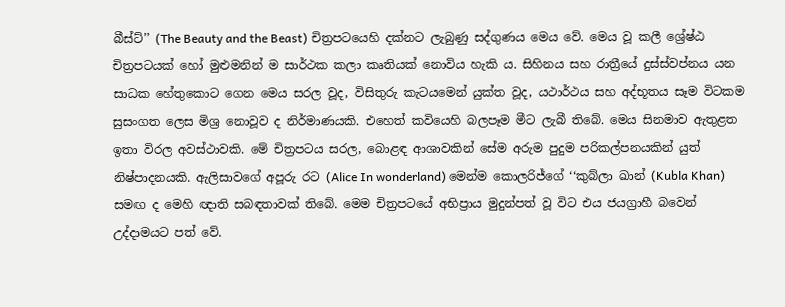බීස්ට්’’ (The Beauty and the Beast) චිත්‍රපටයෙහි දක්නට ලැබුණු සද්ගුණය මෙය වේ. මෙය වූ කලී ශ්‍රේෂ්ඨ චිත්‍රපටයක් හෝ මුළුමනින් ම සාර්ථක කලා කෘතියක් නොවිය හැකි ය. සිහිනය සහ රාත්‍රීයේ දුස්ස්වප්නය යන සාධක හේතුකොට ගෙන මෙය සරල වූද, විසිතුරු කැටයමෙන් යුක්ත වූද, යථාර්ථය සහ අද්භූතය සෑම විටකම සුසංගත ලෙස මිශ්‍ර නොවූව ද නිර්මාණයකි. එහෙත් කවියෙහි බලපෑම මීට ලැබී තිබේ. මෙය සිනමාව ඇතුළත ඉතා විරල අවස්ථාවකි. මේ චිත්‍රපටය සරල, බොළඳ ආශාවකින් සේම අරුම පුදුම පරිකල්පනයකින් යුත් නිෂ්පාදනයකි. ඇලිසාවගේ අපූරු රට (Alice In wonderland) මෙන්ම කොලරිජ්ගේ ‘‘කුබ්ලා ඛාන් (Kubla Khan) සමඟ ද මෙහි ඥාති සබඳතාවක් තිබේ. මෙම චිත්‍රපටයේ අභිප්‍රාය මුදුන්පත් වූ විට එය ජයග්‍රාහී බවෙන් උද්දාමයට පත් වේ.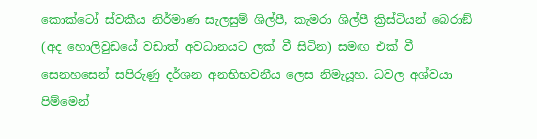කොක්ටෝ ස්වකීය නිර්මාණ සැලසුම් ශිල්පී, කැමරා ශිල්පී ක්‍රිස්ටියන් බෙරාඞ් (අද හොලිවුඩයේ වඩාත් අවධානයට ලක් වී සිටින) සමඟ එක් වී සෙනහසෙන් සපිරුණු දර්ශන අනභිභවනීය ලෙස නිමැයූහ. ධවල අශ්වයා පිම්මෙන්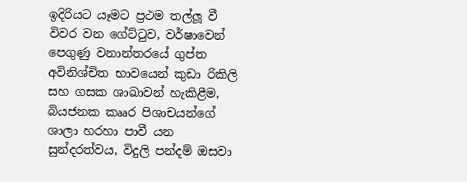ඉදිරියට යෑමට ප්‍රථම තල්ලූ වී විවර වන ගේට්ටුව, වර්ෂාවෙන් පෙගුණු වනාන්තරයේ ගුප්ත අවිනිශ්චිත භාවයෙන් කුඩා රිකිලි සහ ගසක ශාඛාවන් හැකිළීම, බියජනක කෲර පිශාචයන්ගේ ශාලා හරහා පාවී යන සුන්දරත්වය, විදුලි පන්දම් ඔසවා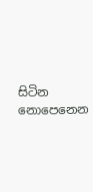සිටින නොපෙනෙන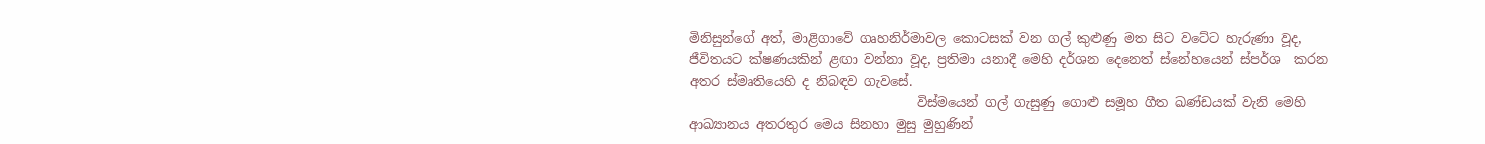මිනිසුන්ගේ අත්, මාළිගාවේ ගෘහනිර්මාවල කොටසක් වන ගල් කුළුණු මත සිට වටේට හැරුණා වූද, ජීවිතයට ක්ෂණයකින් ළඟා වන්නා වූද, ප්‍රතිමා යනාදී මෙහි දර්ශන දෙනෙත් ස්නේහයෙන් ස්පර්ශ  කරන අතර ස්මෘතියෙහි ද නිබඳව ගැවසේ.
                                   විස්මයෙන් ගල් ගැසුණු ගොළු සමූහ ගීත ඛණ්ඩයක් වැනි මෙහි ආඛ්‍යානය අතරතුර මෙය සිනහා මුසු මුහුණින්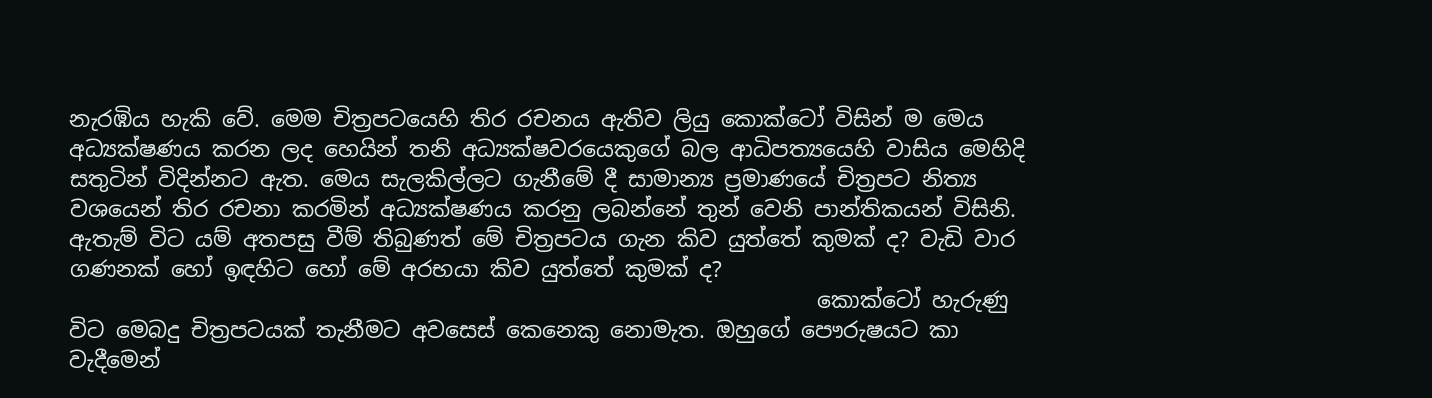නැරඹිය හැකි වේ. මෙම චිත්‍රපටයෙහි තිර රචනය ඇතිව ලියු කොක්ටෝ විසින් ම මෙය අධ්‍යක්ෂණය කරන ලද හෙයින් තනි අධ්‍යක්ෂවරයෙකුගේ බල ආධිපත්‍යයෙහි වාසිය මෙහිදි සතුටින් විදින්නට ඇත. මෙය සැලකිල්ලට ගැනීමේ දී සාමාන්‍ය ප්‍රමාණයේ චිත්‍රපට නිත්‍ය වශයෙන් තිර රචනා කරමින් අධ්‍යක්ෂණය කරනු ලබන්නේ තුන් වෙනි පාන්තිකයන් විසිනි. ඇතැම් විට යම් අතපසු වීම් තිබුණත් මේ චිත්‍රපටය ගැන කිව යුත්තේ කුමක් ද? වැඩි වාර ගණනක් හෝ ඉඳහිට හෝ මේ අරභයා කිව යුත්තේ කුමක් ද?
                                                                    කොක්ටෝ හැරුණු විට මෙබදු චිත්‍රපටයක් තැනීමට අවසෙස් කෙනෙකු නොමැත. ඔහුගේ පෞරුෂයට කා වැදීමෙන්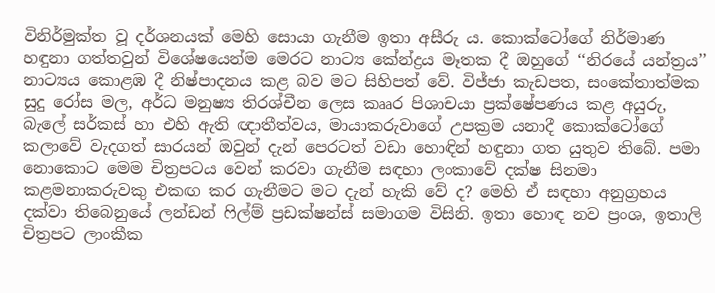විනිර්මුක්ත වූ දර්ශනයක් මෙහි සොයා ගැනීම ඉතා අසීරු ය. කොක්ටෝගේ නිර්මාණ හඳුනා ගත්තවුන් විශේෂයෙන්ම මෙරට නාට්‍ය කේන්ද්‍රය මෑතක දී ඔහුගේ ‘‘නිරයේ යන්ත්‍රය’’ නාට්‍යය කොළඹ දී නිෂ්පාදනය කළ බව මට සිහිපත් වේ. විජ්ජා කැඩපත, සංකේතාත්මක සුදු රෝස මල, අර්ධ මනුෂ්‍ය තිරශ්චීන ලෙස කෲර පිශාචයා ප්‍රක්ෂේපණය කළ අයුරු, බැලේ සර්කස් හා එහි ඇති ඥාතීත්වය, මායාකරුවාගේ උපක්‍රම යනාදී කොක්ටෝගේ කලාවේ වැදගත් සාරයන් ඔවුන් දැන් පෙරටත් වඩා හොඳින් හඳුනා ගත යුතුව තිබේ. පමා නොකොට මෙම චිත්‍රපටය වෙන් කරවා ගැනීම සඳහා ලංකාවේ දක්ෂ සිනමා කළමනාකරුවකු එකඟ කර ගැනීමට මට දැන් හැකි වේ ද? මෙහි ඒ සඳහා අනුග්‍රහය දක්වා තිබෙනුයේ ලන්ඩන් ෆිල්ම් ප්‍රඩක්ෂන්ස් සමාගම විසිනි. ඉතා හොඳ නව ප්‍රංශ, ඉතාලි චිත්‍රපට ලාංකීක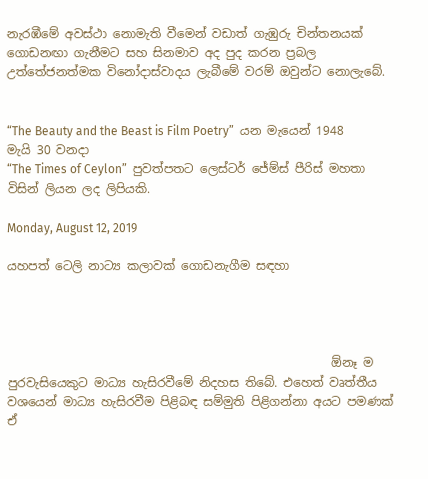නැරඹීමේ අවස්ථා නොමැති වීමෙන් වඩාත් ගැඹුරු චින්තනයක් ගොඩනඟා ගැනීමට සහ සිනමාව අද පුද කරන ප්‍රබල උත්තේජනත්මක විනෝදාස්වාදය ලැබීමේ වරම් ඔවුන්ට නොලැබේ.


“The Beauty and the Beast is Film Poetry”  යන මැයෙන් 1948 මැයි 30 වනදා
“The Times of Ceylon”  පුවත්පතට ලෙස්ටර් ජේම්ස් පීරිස් මහතා විසින් ලියන ලද ලිපියකි.

Monday, August 12, 2019

යහපත් ටෙලි නාට්‍ය කලාවක් ගොඩනැගීම සඳහා




                                                      ඕනෑ ම පුරවැසියෙකුට මාධ්‍ය හැසිරවීමේ නිදහස තිබේ. එහෙත් වෘත්තීය වශයෙන් මාධ්‍ය හැසිරවීම පිළිබඳ සම්මුති පිළිගන්නා අයට පමණක් ඒ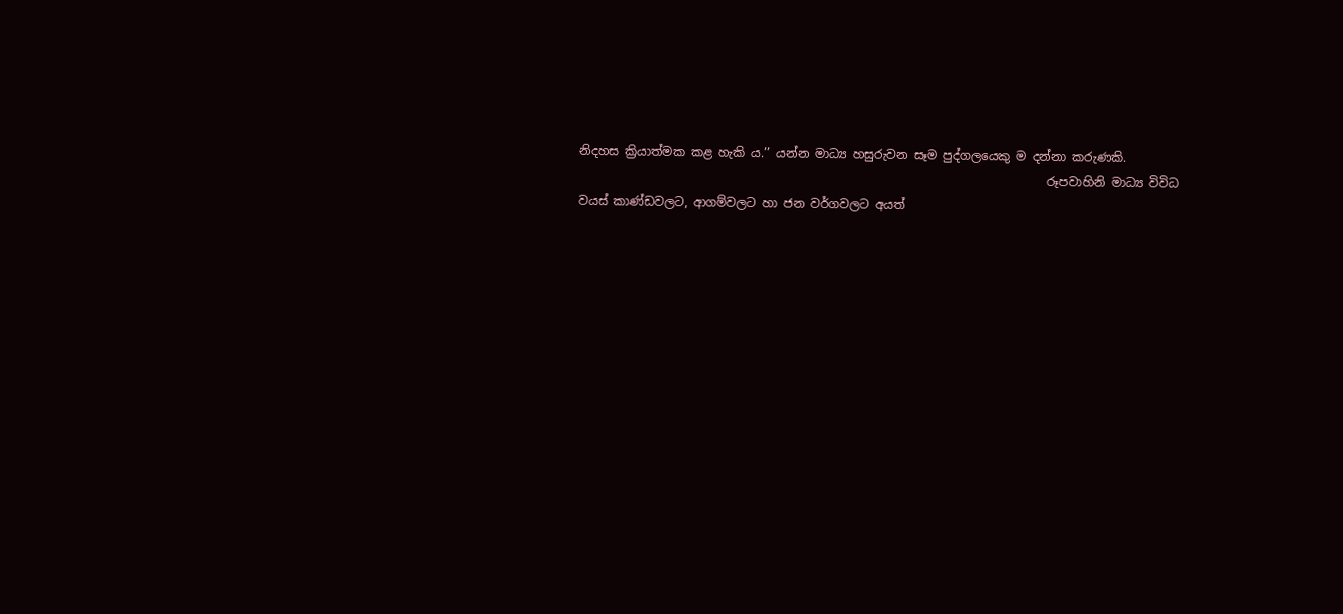නිදහස ක්‍රියාත්මක කළ හැකි ය.’’ යන්න මාධ්‍ය හසුරුවන සෑම පුද්ගලයෙකු ම දන්නා කරුණකි.
                                                                              රූපවාහිනි මාධ්‍ය විවිධ වයස් කාණ්ඩවලට, ආගම්වලට හා ජන වර්ගවලට අයත්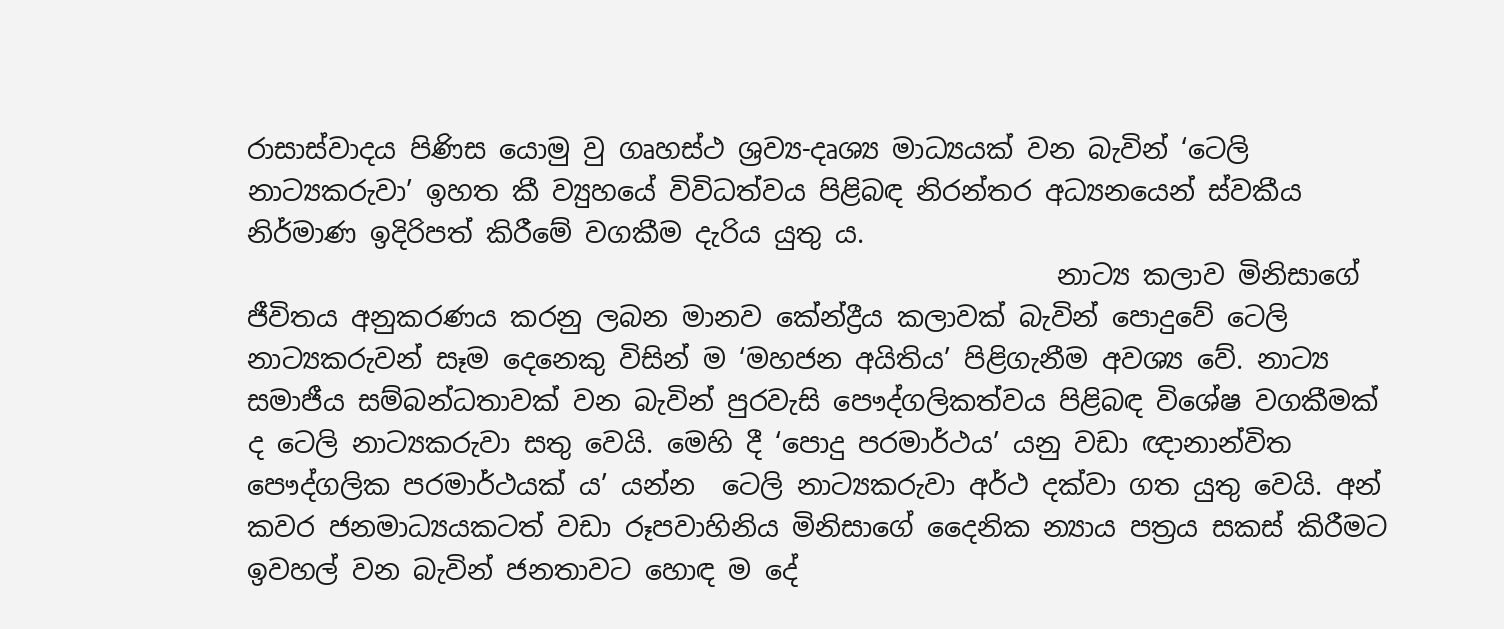රාසාස්වාදය පිණිස යොමු වු ගෘහස්ථ ශ්‍රව්‍ය-දෘශ්‍ය මාධ්‍යයක් වන බැවින් ‘ටෙලි නාට්‍යකරුවා’ ඉහත කී ව්‍යුහයේ විවිධත්වය පිළිබඳ නිරන්තර අධ්‍යනයෙන් ස්වකීය නිර්මාණ ඉදිරිපත් කිරීමේ වගකීම දැරිය යුතු ය.
                                                            නාට්‍ය කලාව මිනිසාගේ ජීවිතය අනුකරණය කරනු ලබන මානව කේන්ද්‍රීය කලාවක් බැවින් පොදුවේ ටෙලි නාට්‍යකරුවන් සෑම දෙනෙකු විසින් ම ‘මහජන අයිතිය’ පිළිගැනීම අවශ්‍ය වේ. නාට්‍ය සමාජීය සම්බන්ධතාවක් වන බැවින් පුරවැසි පෞද්ගලිකත්වය පිළිබඳ විශේෂ වගකීමක් ද ටෙලි නාට්‍යකරුවා සතු වෙයි. මෙහි දී ‘පොදු පරමාර්ථය’ යනු වඩා ඥානාන්විත පෞද්ගලික පරමාර්ථයක් ය’ යන්න  ටෙලි නාට්‍යකරුවා අර්ථ දක්වා ගත යුතු වෙයි. අන් කවර ජනමාධ්‍යයකටත් වඩා රූපවාහිනිය මිනිසාගේ දෛනික න්‍යාය පත්‍රය සකස් කිරීමට ඉවහල් වන බැවින් ජනතාවට හොඳ ම දේ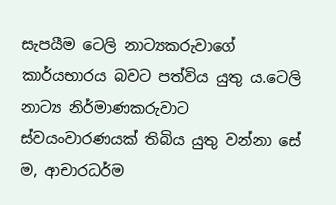සැපයීම ටෙලි නාට්‍යකරුවාගේ කාර්යභාරය බවට පත්විය යුතු ය.ටෙලි නාට්‍ය නිර්මාණකරුවාට ස්වයංවාරණයක් තිබිය යුතු වන්නා සේ ම, ආචාරධර්ම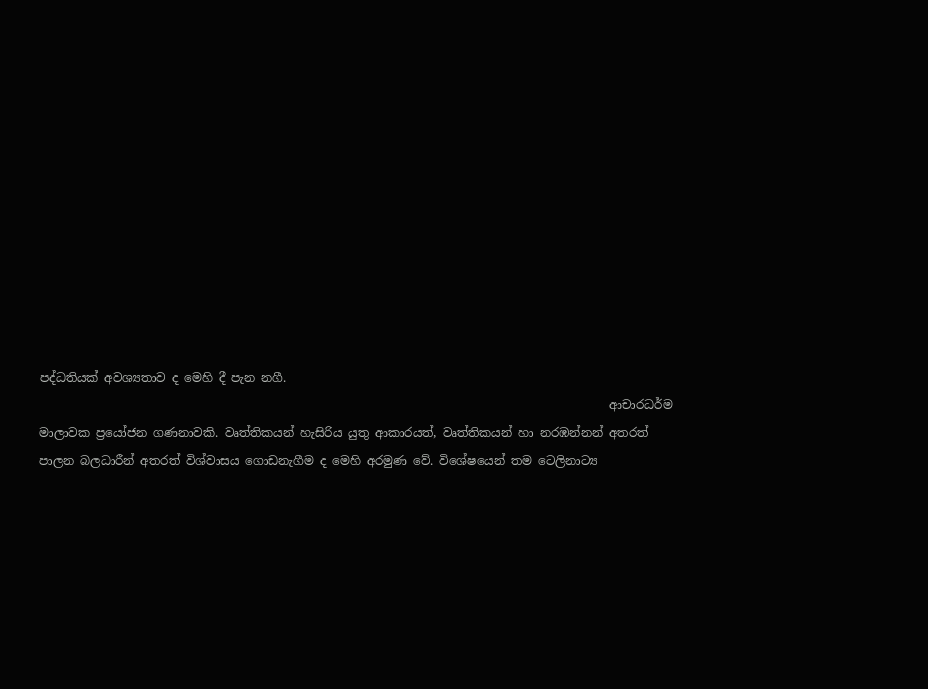පද්ධතියක් අවශ්‍යතාව ද මෙහි දී පැන නගී.
                                                                                               ආචාරධර්ම මාලාවක ප්‍රයෝජන ගණනාවකි. වෘත්තිකයන් හැසිරිය යුතු ආකාරයත්, වෘත්තිකයන් හා නරඹන්නන් අතරත් පාලන බලධාරීන් අතරත් විශ්වාසය ගොඩනැගීම ද මෙහි අරමුණ වේ. විශේෂයෙන් තම ටෙලිනාට්‍ය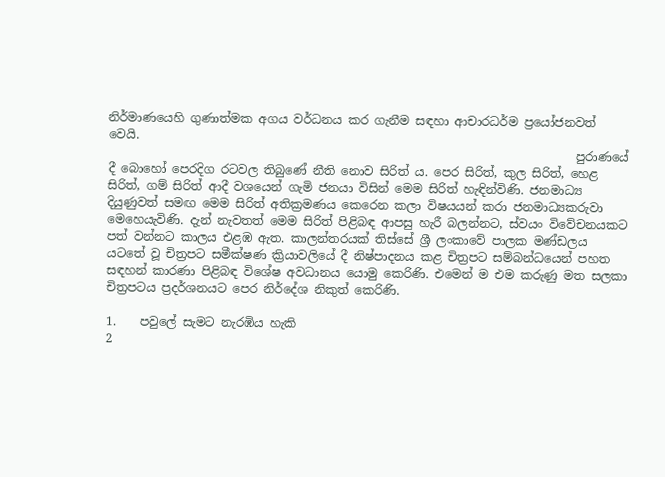නිර්මාණයෙහි ගුණාත්මක අගය වර්ධනය කර ගැනීම සඳහා ආචාරධර්ම ප්‍රයෝජනවත් වෙයි.
                                                                              පුරාණයේ දී බොහෝ පෙරදිග රටවල තිබුණේ නීති නොව සිරිත් ය. පෙර සිරිත්, කුල සිරිත්, හෙළ සිරිත්, ගම් සිරිත් ආදී වශයෙන් ගැමි ජනයා විසින් මෙම සිරිත් හැඳින්විණි. ජනමාධ්‍ය දියුණුවත් සමඟ මෙම සිරිත් අතික්‍රමණය කෙරෙන කලා විෂයයන් කරා ජනමාධ්‍යකරුවා මෙහෙයැවිණි. දැන් නැවතත් මෙම සිරිත් පිළිබඳ ආපසු හැරී බලන්නට, ස්වයං විවේචනයකට පත් වන්නට කාලය එළඹ ඇත. කාලන්තරයක් තිස්සේ ශ්‍රී ලංකාවේ පාලක මණ්ඩලය යටතේ වූ චිත්‍රපට සමීක්ෂණ ක්‍රියාවලියේ දී නිෂ්පාදනය කළ චිත්‍රපට සම්බන්ධයෙන් පහත සඳහන් කාරණා පිළිබඳ විශේෂ අවධානය යොමු කෙරිණි. එමෙන් ම එම කරුණු මත සලකා චිත්‍රපටය ප්‍රදර්ශනයට පෙර නිර්දේශ නිකුත් කෙරිණි.

1.    පවුලේ සැමට නැරඹිය හැකි
2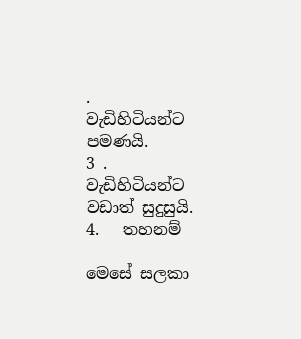.   වැඩිහිටියන්ට පමණයි.
3 .  වැඩිහිටියන්ට වඩාත් සුදුසුයි.
4.   තහනම්

මෙසේ සලකා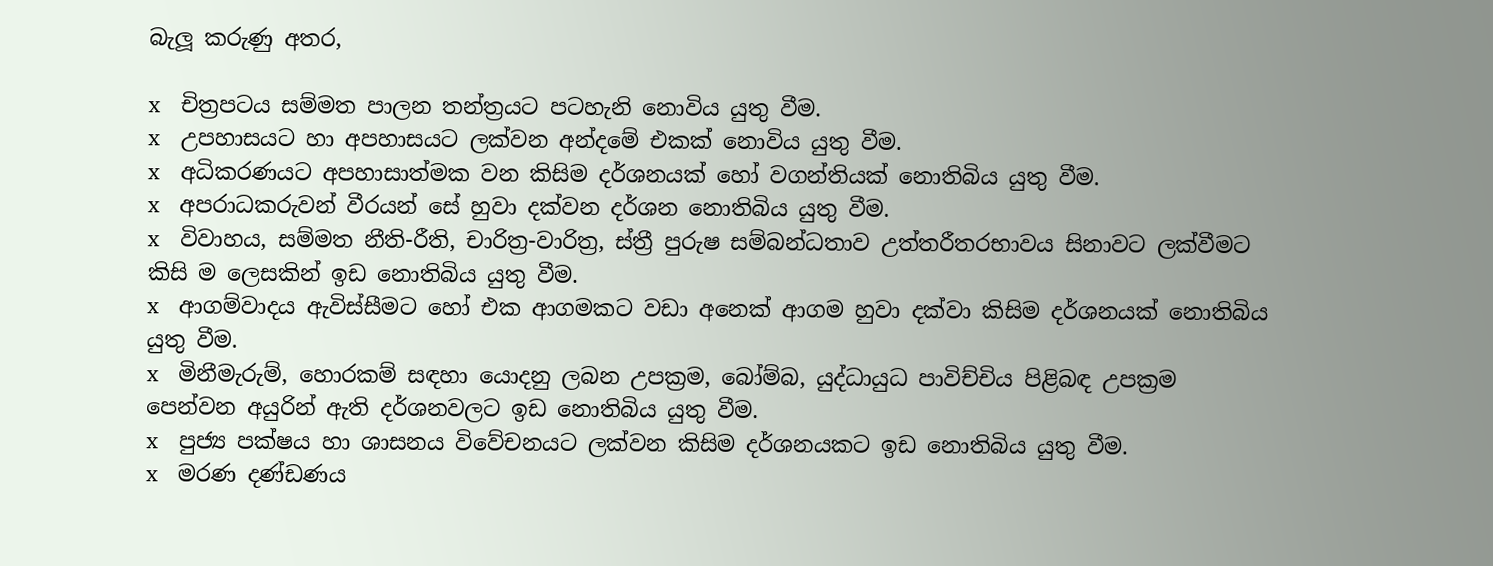බැලූ කරුණු අතර,

x    චිත්‍රපටය සම්මත පාලන තන්ත්‍රයට පටහැනි නොවිය යුතු වීම.
x    උපහාසයට හා අපහාසයට ලක්වන අන්දමේ එකක් නොවිය යුතු වීම.
x    අධිකරණයට අපහාසාත්මක වන කිසිම දර්ශනයක් හෝ වගන්තියක් නොතිබිය යුතු වීම.
x    අපරාධකරුවන් වීරයන් සේ හුවා දක්වන දර්ශන නොතිබිය යුතු වීම.
x    විවාහය, සම්මත නීති-රීති, චාරිත්‍ර-වාරිත්‍ර, ස්ත්‍රී පුරුෂ සම්බන්ධතාව උත්තරීතරභාවය සිනාවට ලක්වීමට කිසි ම ලෙසකින් ඉඩ නොතිබිය යුතු වීම.
x    ආගම්වාදය ඇවිස්සීමට හෝ එක ආගමකට වඩා අනෙක් ආගම හුවා දක්වා කිසිම දර්ශනයක් නොතිබිය යුතු වීම.
x    මිනීමැරුම්, හොරකම් සඳහා යොදනු ලබන උපක්‍රම, බෝම්බ, යුද්ධායුධ පාවිච්චිය පිළිබඳ උපක්‍රම පෙන්වන අයුරින් ඇති දර්ශනවලට ඉඩ නොතිබිය යුතු වීම.
x    පුජ්‍ය පක්ෂය හා ශාසනය විවේචනයට ලක්වන කිසිම දර්ශනයකට ඉඩ නොතිබිය යුතු වීම.
x    මරණ දණ්ඩණය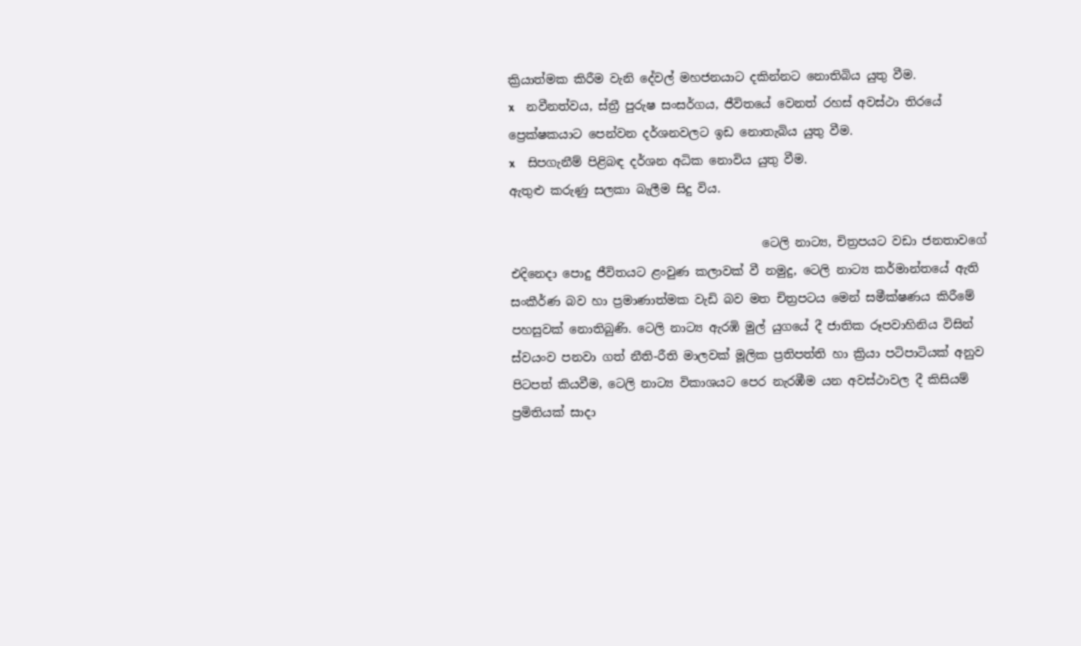ක්‍රියාත්මක කිරීම වැනි දේවල් මහජනයාට දකින්නට නොතිබිය යුතු වීම.
x    නවීනත්වය, ස්ත්‍රී පුරුෂ සංසර්ගය, ජීවිතයේ වෙනත් රහස් අවස්ථා තිරයේ ප්‍රෙක්ෂකයාට පෙන්වන දර්ශනවලට ඉඩ නොතැබිය යුතු වීම.
x    සිපගැනීම් පිළිබඳ දර්ශන අධික නොවිය යුතු වීම.
ඇතුළු කරුණු සලකා බැලීම සිදු විය.

                                          ටෙලි නාට්‍ය, චිත්‍රපයට වඩා ජනතාවගේ එදිනෙදා පොදු ජීවිතයට ළංවුණ කලාවක් වී නමුදු, ටෙලි නාට්‍ය කර්මාන්තයේ ඇති සංකීර්ණ බව හා ප්‍රමාණාත්මක වැඩි බව මත චිත්‍රපටය මෙන් සමීක්ෂණය කිරීමේ පහසුවක් නොතිබුණි. ටෙලි නාට්‍ය ඇරඹි මුල් යුගයේ දී ජාතික රූපවාහිනිය විසින් ස්වයංව පනවා ගත් නීති-රීති මාලවක් මූලික ප්‍රතිපත්ති හා ක්‍රියා පටිපාටියක් අනුව පිටපත් කියවීම, ටෙලි නාට්‍ය විකාශයට පෙර නැරඹීම යන අවස්ථාවල දී කිසියම් ප්‍රමිතියක් සාදා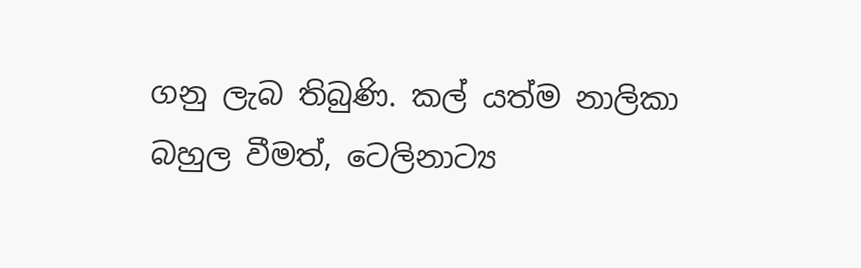ගනු ලැබ තිබුණි. කල් යත්ම නාලිකා බහුල වීමත්, ටෙලිනාට්‍ය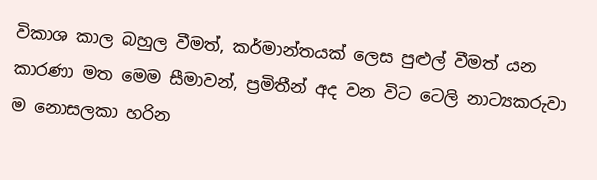විකාශ කාල බහුල වීමත්, කර්මාන්තයක් ලෙස පුළුල් වීමත් යන කාරණා මත මෙම සීමාවන්, ප්‍රමිතීන් අද වන විට ටෙලි නාට්‍යකරුවා ම නොසලකා හරින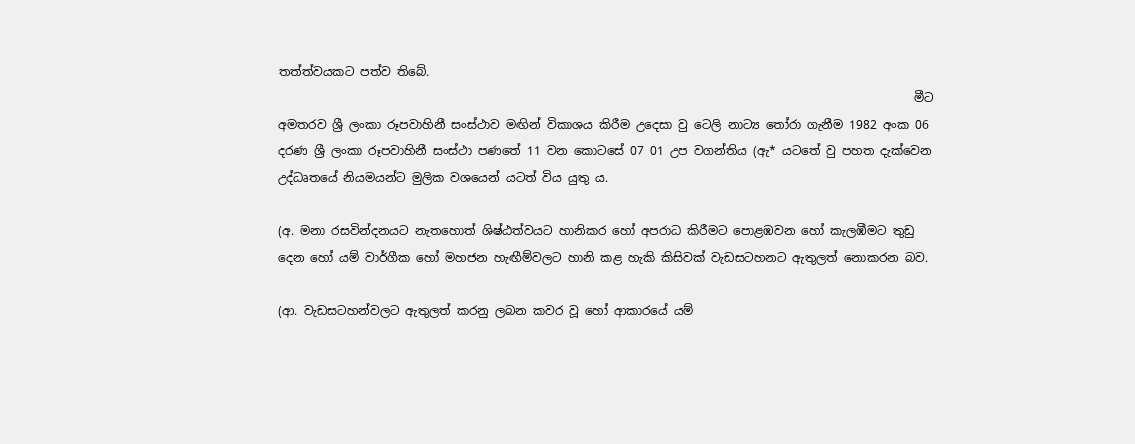තත්ත්වයකට පත්ව තිබේ.
                                                                                                          මීට අමතරව ශ්‍රී ලංකා රූපවාහිනී සංස්ථාව මඟින් විකාශය කිරීම උදෙසා වු ටෙලි නාට්‍ය තෝරා ගැනීම 1982 අංක 06 දරණ ශ්‍රී ලංකා රූපවාහිනී සංස්ථා පණතේ 11 වන කොටසේ 07 01 උප වගන්තිය (ඇ* යටතේ වු පහත දැක්වෙන උද්ධෘතයේ නියමයන්ට මුලික වශයෙන් යටත් විය යුතු ය.

(අ. මනා රසවින්දනයට නැතහොත් ශිෂ්ඨත්වයට හානිකර හෝ අපරාධ කිරීමට පොළඹවන හෝ කැලඹීමට තුඩු දෙන හෝ යම් වාර්ගීක හෝ මහජන හැඟීම්වලට හානි කළ හැකි කිසිවක් වැඩසටහනට ඇතුලත් නොකරන බව.

(ආ. වැඩසටහන්වලට ඇතුලත් කරනු ලබන කවර වූ හෝ ආකාරයේ යම්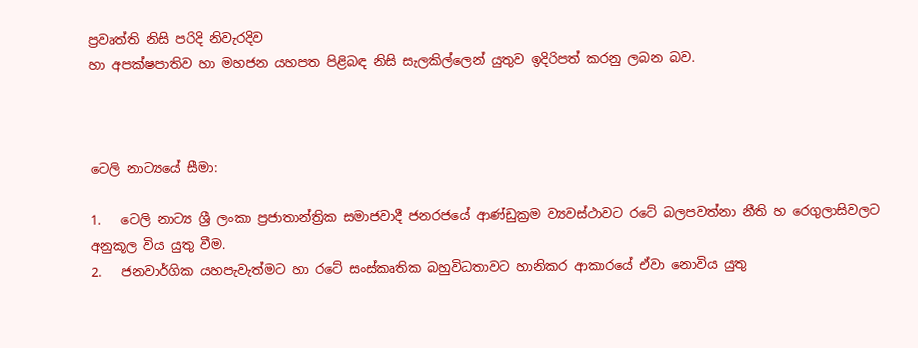ප්‍රවෘත්ති නිසි පරිදි නිවැරදිව
හා අපක්ෂපාතිව හා මහජන යහපත පිළිබඳ නිසි සැලකිල්ලෙන් යුතුව ඉදිරිපත් කරනු ලබන බව.



ටෙලි නාට්‍යයේ සීමා:

1.   ටෙලි නාට්‍ය ශ්‍රී ලංකා ප්‍රජාතාන්ත්‍රික සමාජවාදී ජනරජයේ ආණ්ඩුක්‍රම ව්‍යවස්ථාවට රටේ බලපවත්නා නීති හ රෙගුලාසිවලට අනුකූල විය යුතු වීම.
2.   ජනවාර්ගික යහපැවැත්මට හා රටේ සංස්කෘතික බහුවිධතාවට හානිකර ආකාරයේ ඒවා නොවිය යුතු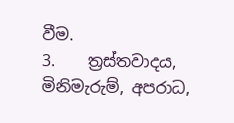වීම.
3.    ත්‍රස්තවාදය, මිනිමැරුම්, අපරාධ,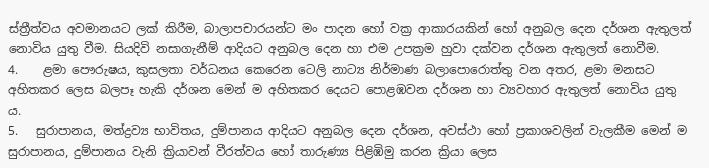ස්ත්‍රීත්වය අවමානයට ලක් කිරීම, බාලාපචාරයන්ට මං පාදන හෝ වක්‍ර ආකාරයකින් හෝ අනුබල දෙන දර්ශන ඇතුලත් නොවිය යුතු වීම. සියදිවි නසාගැනීම් ආදියට අනුබල දෙන හා එම උපක්‍රම හුවා දක්වන දර්ශන ඇතුලත් නොවීම.
4.    ළමා පෞරුෂය, කුසලතා වර්ධනය කෙරෙන ටෙලි නාට්‍ය නිර්මාණ බලාපොරොත්තු වන අතර, ළමා මනසට අහිතකර ලෙස බලපෑ හැකි දර්ශන මෙන් ම අහිතකර දෙයට පොළඹවන දර්ශන හා ව්‍යවහාර ඇතුලත් නොවිය යුතු ය.
5.   සුරාපානය, මත්ද්‍රව්‍ය භාවිතය, දුම්පානය ආදියට අනුබල දෙන දර්ශන, අවස්ථා හෝ ප්‍රකාශවලින් වැලකීම මෙන් ම සුරාපානය, දුම්පානය වැනි ක්‍රියාවන් වීරත්වය හෝ තාරුණ්‍ය පිළිඹිමු කරන ක්‍රියා ලෙස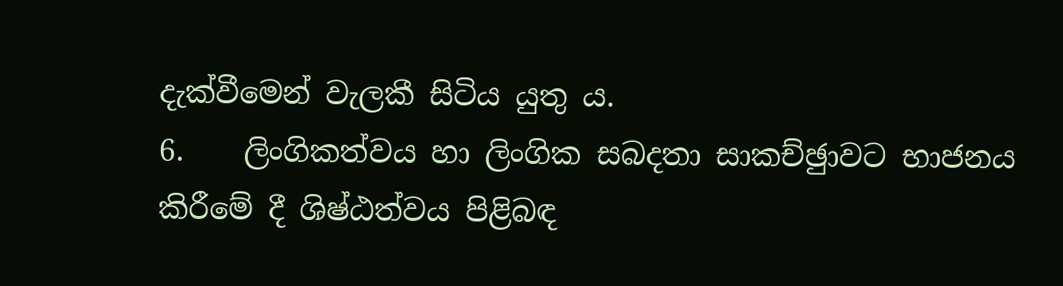දැක්වීමෙන් වැලකී සිටිය යුතු ය.
6.    ලිංගිකත්වය හා ලිංගික සබදතා සාකච්ඡුාවට භාජනය කිරීමේ දී ශිෂ්ඨත්වය පිළිබඳ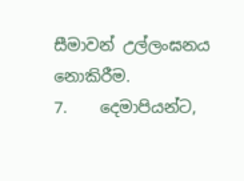සීමාවන් උල්ලංඝනය නොකිරීම.
7.    දෙමාපියන්ට,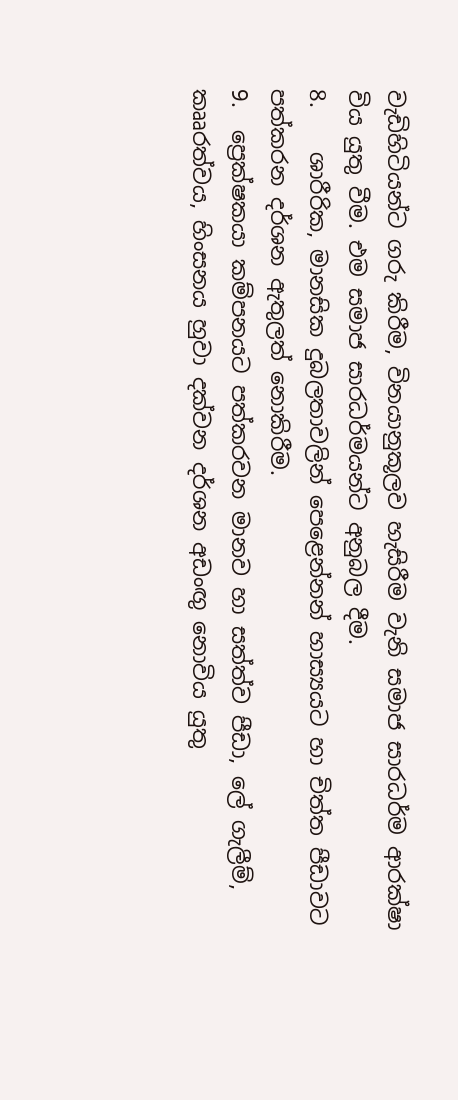වැඩිහිටියන්ට ගරු කිරීම, විනයානුකූලව හැසිරීම වැනි සමාජ සාරධර්ම ආරක්ෂා විය යුතු වීම. එම සමාජ සාරධර්මයන්ට අනුබල දීම.
8.    ශාරීරික, මානසික දුබලතාවලින් පෙළෙන්නන් හාස්‍යයට හා චිත්ත පීඩාවට පත්කරන දර්ශන ඇතුලත් නොකිරීම.
9.  ප්‍රෙක්ෂකයා කම්පනයට පත්කරවන මානව හා සත්ත්ව පීඩා, ලේ ගැලීම්, කෲරත්වය, හිංසනය හුවා දක්වන දර්ශන අඩංඟු නොවිය යුතු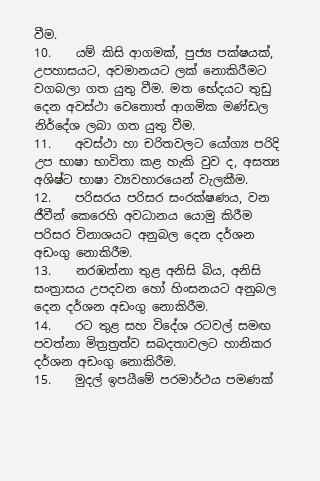වීම.
10.    යම් කිසි ආගමක්, පුජ්‍ය පක්ෂයක්, උපහාසයට, අවමානයට ලක් නොකිරීමට වගබලා ගත යුතු වීම. මත භේදයට තුඩු දෙන අවස්ථා වෙතොත් ආගමික මණ්ඩල නිර්දේශ ලබා ගත යුතු වීම.
11.    අවස්ථා හා චරිතවලට යෝග්‍ය පරිදි උප භාෂා භාවිතා කළ හැකි වුව ද, අසත්‍ය අශිෂ්ට භාෂා ව්‍යවහාරයෙන් වැලකීම.
12.    පරිසරය පරිසර සංරක්ෂණය, වන ජීවීන් කෙරෙහි අවධානය යොමු කිරීම පරිසර විනාශයට අනුබල දෙන දර්ශන අඩංගු නොකිරීම.
13.    නරඹන්නා තුළ අනිසි බිය, අනිසි සංත්‍රාසය උපදවන හෝ හිංසනයට අනුබල දෙන දර්ශන අඩංගු නොකිරීම.
14.    රට තුළ සහ විදේශ රටවල් සමඟ පවත්නා මිත්‍රත්‍රත්ව සබදතාවලට හානිකර දර්ශන අඩංගු නොකිරීම.
15.    මුදල් ඉපයීමේ පරමාර්ථය පමණක්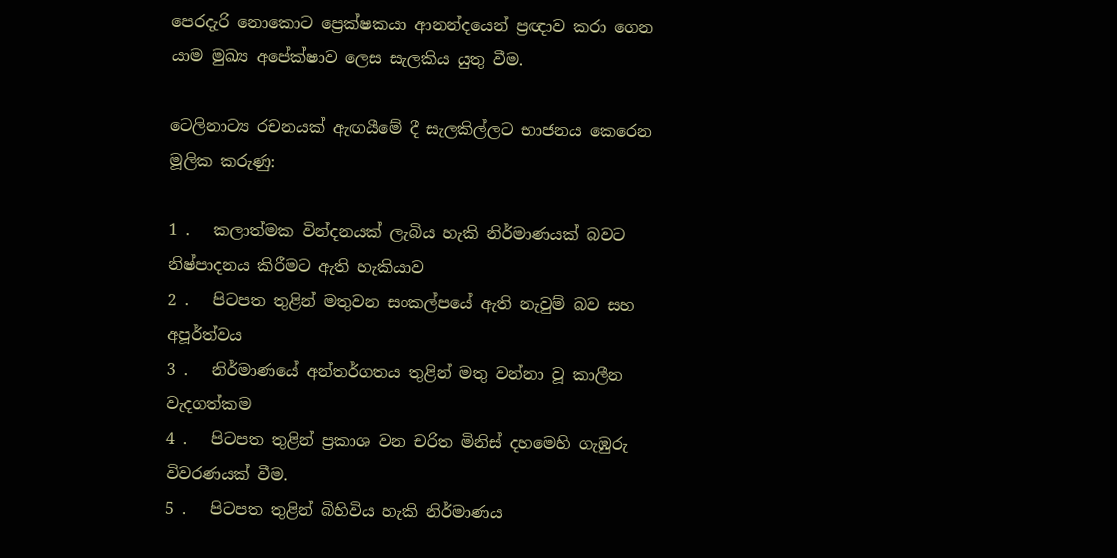පෙරදැරි නොකොට ප්‍රෙක්ෂකයා ආනන්දයෙන් ප්‍රඥාව කරා ගෙන යාම මුඛ්‍ය අපේක්ෂාව ලෙස සැලකිය යුතු වීම.

ටෙලිනාට්‍ය රචනයක් ඇඟයීමේ දී සැලකිල්ලට භාජනය කෙරෙන මූලික කරුණු:

1 .   කලාත්මක වින්දනයක් ලැබිය හැකි නිර්මාණයක් බවට නිෂ්පාදනය කිරීමට ඇති හැකියාව
2 .   පිටපත තුළින් මතුවන සංකල්පයේ ඇති නැවුම් බව සහ අපූර්ත්වය
3 .   නිර්මාණයේ අන්තර්ගතය තුළින් මතු වන්නා වූ කාලීන වැදගත්කම
4 .   පිටපත තුළින් ප්‍රකාශ වන චරිත මිනිස් දහමෙහි ගැඹුරු විවරණයක් වීම.
5 .   පිටපත තුළින් බිහිවිය හැකි නිර්මාණය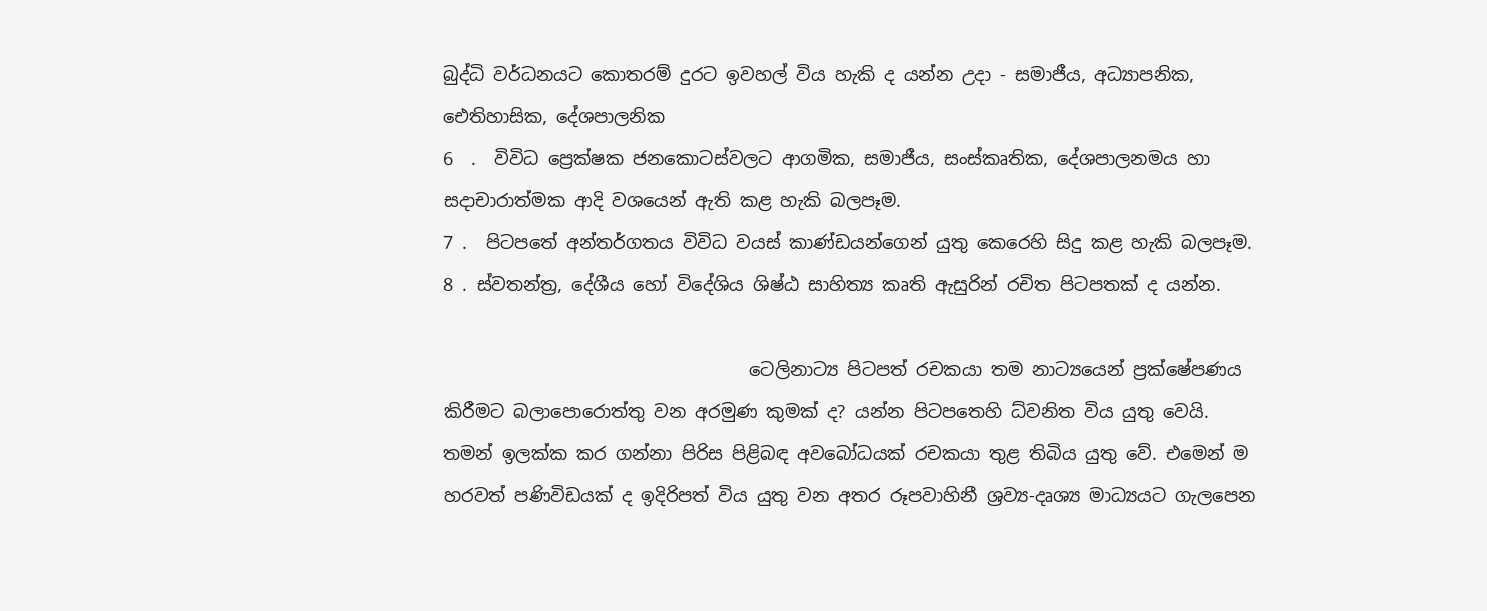බුද්ධි වර්ධනයට කොතරම් දුරට ඉවහල් විය හැකි ද යන්න උදා - සමාජීය, අධ්‍යාපනික, ඓතිහාසික, දේශපාලනික
6  .  විවිධ ප්‍රෙක්ෂක ජනකොටස්වලට ආගමික, සමාජීය, සංස්කෘතික, දේශපාලනමය හා සදාචාරාත්මක ආදි වශයෙන් ඇති කළ හැකි බලපෑම.
7 .  පිටපතේ අන්තර්ගතය විවිධ වයස් කාණ්ඩයන්ගෙන් යුතු කෙරෙහි සිදු කළ හැකි බලපෑම.
8 . ස්වතන්ත්‍ර, දේශීය හෝ විදේශිය ශිෂ්ඨ සාහිත්‍ය කෘති ඇසුරින් රචිත පිටපතක් ද යන්න.

                                  ටෙලිනාට්‍ය පිටපත් රචකයා තම නාට්‍යයෙන් ප්‍රක්ෂේපණය කිරීමට බලාපොරොත්තු වන අරමුණ කුමක් ද? යන්න පිටපතෙහි ධ්වනිත විය යුතු වෙයි. තමන් ඉලක්ක කර ගන්නා පිරිස පිළිබඳ අවබෝධයක් රචකයා තුළ තිබිය යුතු වේ. එමෙන් ම හරවත් පණිවිඩයක් ද ඉදිරිපත් විය යුතු වන අතර රූපවාහිනී ශ්‍රව්‍ය-දෘශ්‍ය මාධ්‍යයට ගැලපෙන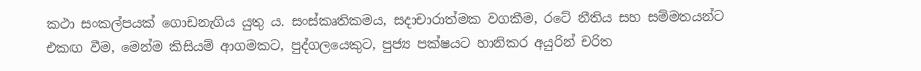කථා සංකල්පයක් ගොඩනැගිය යුතු ය. සංස්කෘතිකමය, සදාචාරාත්මක වගකීම, රටේ නීතිය සහ සම්මතයන්ට එකඟ වීම, මෙන්ම කිසියම් ආගමකට, පුද්ගලයෙකුට, පුජ්‍ය පක්ෂයට හානිකර අයුරින් චරිත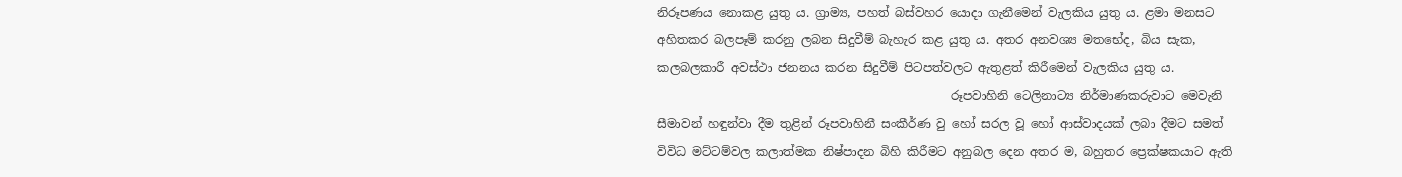නිරූපණය නොකළ යුතු ය. ග්‍රාම්‍ය, පහත් බස්වහර යොදා ගැනීමෙන් වැලකිය යුතු ය. ළමා මනසට අහිතකර බලපෑම් කරනු ලබන සිදුවීම් බැහැර කළ යුතු ය. අතර අනවශ්‍ය මතභේද, බිය සැක, කලබලකාරී අවස්ථා ජනනය කරන සිදුවීම් පිටපත්වලට ඇතුළත් කිරීමෙන් වැලකිය යුතු ය.
                                                 රූපවාහිනි ටෙලිනාට්‍ය නිර්මාණකරුවාට මෙවැනි සීමාවන් හඳුන්වා දීම තුළින් රූපවාහිනී සංකීර්ණ වු හෝ සරල වූ හෝ ආස්වාදයක් ලබා දීමට සමත් විවිධ මට්ටම්වල කලාත්මක නිෂ්පාදන බිහි කිරීමට අනුබල දෙන අතර ම, බහුතර ප්‍රෙක්ෂකයාට ඇති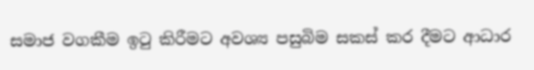සමාජ වගකීම ඉටු කිරීමට අවශ්‍ය පසුබිම සකස් කර දීමට ආධාර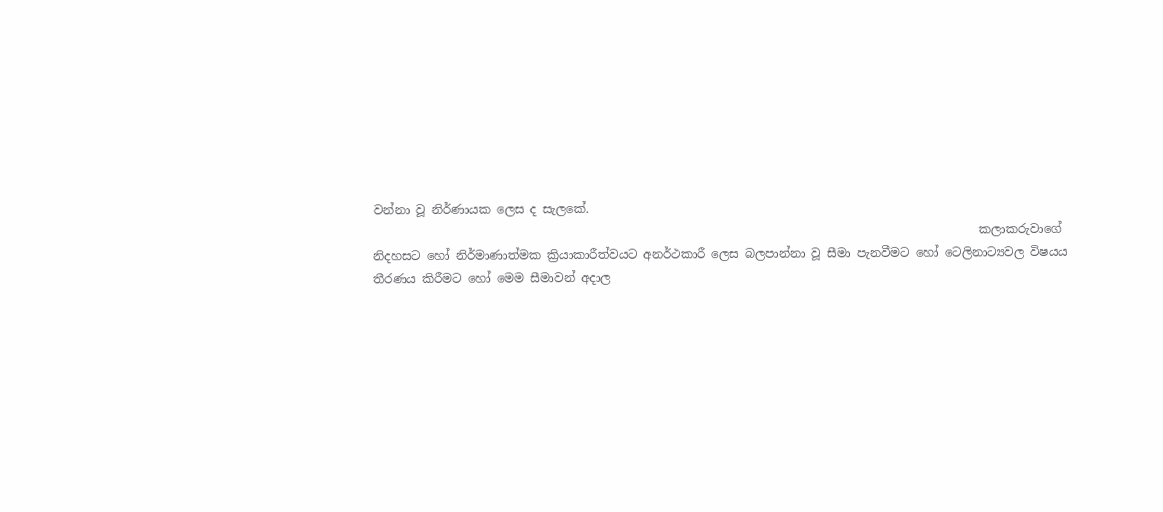වන්නා වූ නිර්ණායක ලෙස ද සැලකේ.
                                                                                                     කලාකරුවාගේ නිදහසට හෝ නිර්මාණාත්මක ක්‍රියාකාරීත්වයට අනර්ථකාරී ලෙස බලපාන්නා වූ සීමා පැනවීමට හෝ ටෙලිනාට්‍යවල විෂයය තීරණය කිරීමට හෝ මෙම සීමාවන් අදාල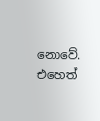නොවේ. එහෙත්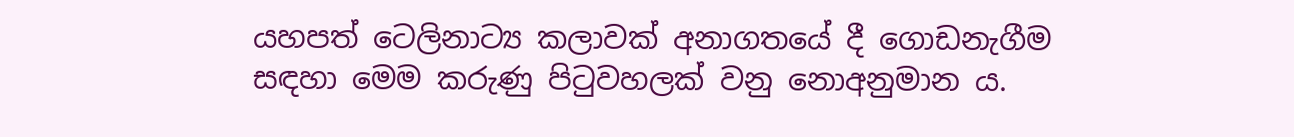යහපත් ටෙලිනාට්‍ය කලාවක් අනාගතයේ දී ගොඩනැගීම සඳහා මෙම කරුණු පිටුවහලක් වනු නොඅනුමාන ය.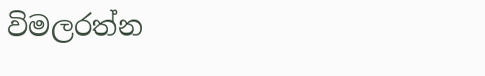විමලරත්න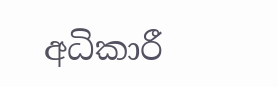අධිකාරී